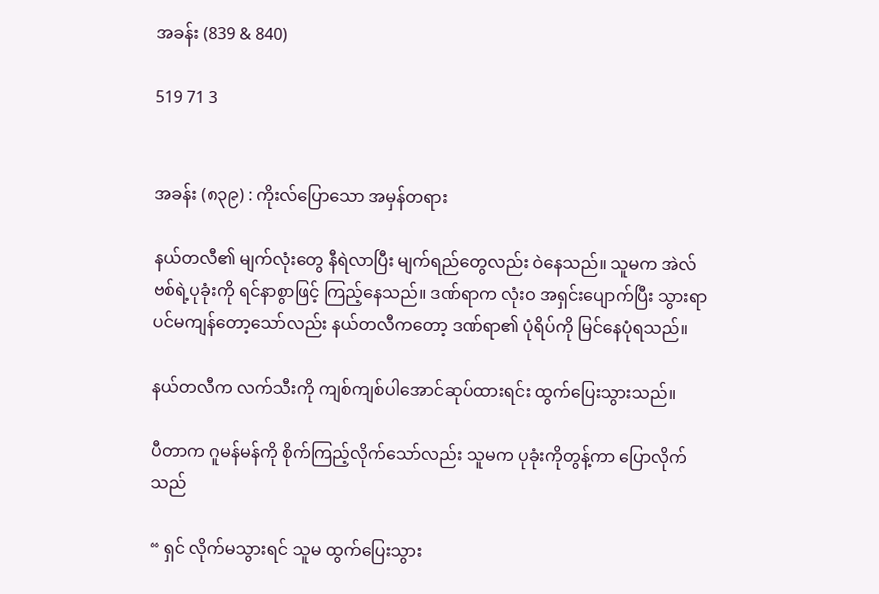အခန်း (839 & 840)

519 71 3


အခန်း (၈၃၉) : ကိုးလ်ပြောသော အမှန်တရား

နယ်တလီ၏ မျက်လုံးတွေ နီရဲလာပြီး မျက်ရည်တွေလည်း ဝဲနေသည်။ သူမက အဲလ်ဗစ်ရဲ့ပုခုံးကို ရင်နာစွာဖြင့် ကြည့်နေသည်။ ဒဏ်ရာက လုံးဝ အရှင်းပျောက်ပြီး သွားရာပင်မကျန်တော့သော်လည်း နယ်တလီကတော့ ဒဏ်ရာ၏ ပုံရိပ်ကို မြင်နေပုံရသည်။

နယ်တလီက လက်သီးကို ကျစ်ကျစ်ပါအောင်ဆုပ်ထားရင်း ထွက်ပြေးသွားသည်။

ပီတာက ဂူမန်မန်ကို စိုက်ကြည့်လိုက်သော်လည်း သူမက ပုခုံးကိုတွန့်ကာ ပြောလိုက်သည်

“ ရှင် လိုက်မသွားရင် သူမ ထွက်ပြေးသွား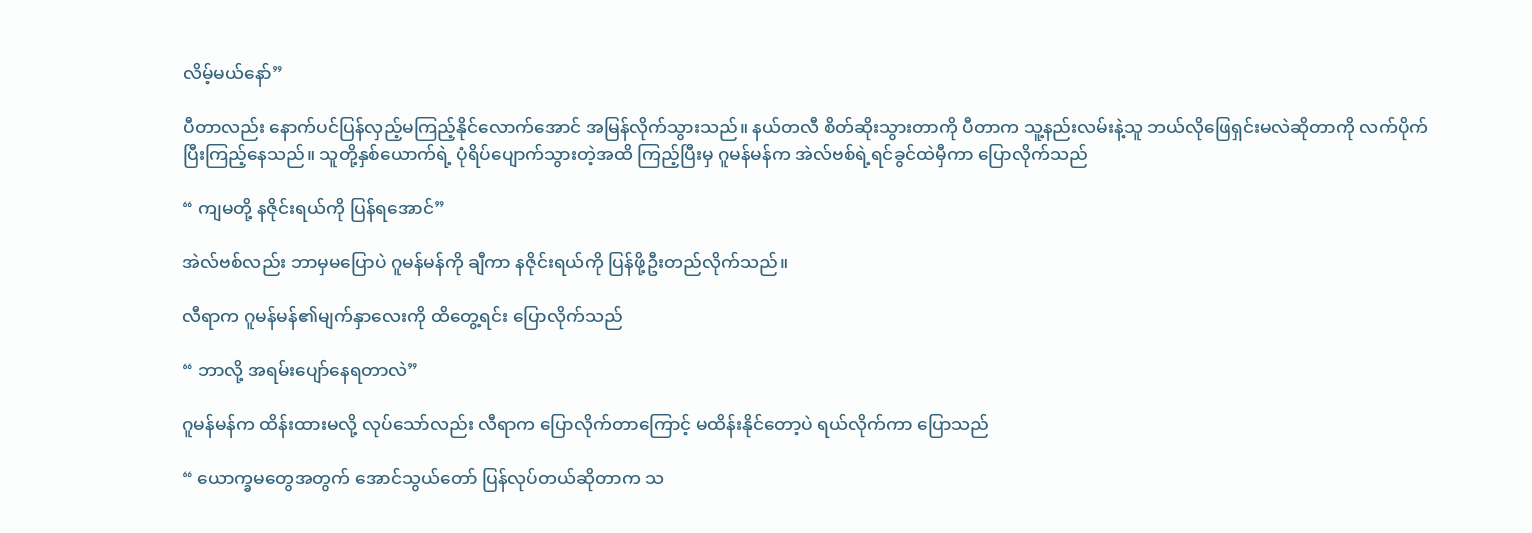လိမ့်မယ်နော်”

ပီတာလည်း နောက်ပင်ပြန်လှည့်မကြည့်နိုင်လောက်အောင် အမြန်လိုက်သွားသည်။ နယ်တလီ စိတ်ဆိုးသွားတာကို ပီတာက သူ့နည်းလမ်းနဲ့သူ ဘယ်လိုဖြေရှင်းမလဲဆိုတာကို လက်ပိုက်ပြီးကြည့်နေသည်။ သူတို့နှစ်ယောက်ရဲ့ ပုံရိပ်ပျောက်သွားတဲ့အထိ ကြည့်ပြီးမှ ဂူမန်မန်က အဲလ်ဗစ်ရဲ့ရင်ခွင်ထဲမှီကာ ပြောလိုက်သည်

“ ကျမတို့ နဇိုင်းရယ်ကို ပြန်ရအောင်”

အဲလ်ဗစ်လည်း ဘာမှမပြောပဲ ဂူမန်မန်ကို ချီကာ နဇိုင်းရယ်ကို ပြန်ဖို့ဦးတည်လိုက်သည်။

လီရာက ဂူမန်မန်၏မျက်နှာလေးကို ထိတွေ့ရင်း ပြောလိုက်သည်

“ ဘာလို့ အရမ်းပျော်နေရတာလဲ”

ဂူမန်မန်က ထိန်းထားမလို့ လုပ်သော်လည်း လီရာက ပြောလိုက်တာကြောင့် မထိန်းနိုင်တော့ပဲ ရယ်လိုက်ကာ ပြောသည်

“ ယောက္ခမတွေအတွက် အောင်သွယ်တော် ပြန်လုပ်တယ်ဆိုတာက သ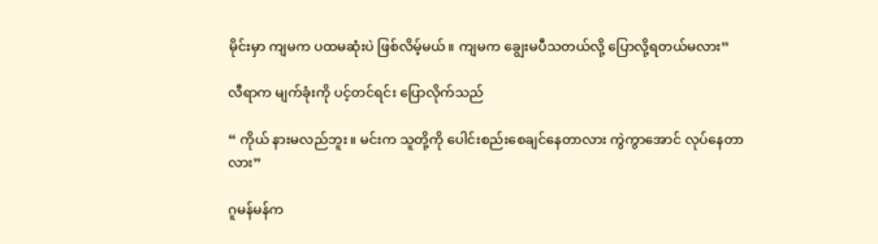မိုင်းမှာ ကျမက ပထမဆုံးပဲ ဖြစ်လိမ့်မယ်။ ကျမက ချွေးမပီသတယ်လို့ ပြောလို့ရတယ်မလား”

လီရာက မျက်ခုံးကို ပင့်တင်ရင်း ပြောလိုက်သည်

“ ကိုယ် နားမလည်ဘူး။ မင်းက သူတို့ကို ပေါင်းစည်းစေချင်နေတာလား ကွဲကွာအောင် လုပ်နေတာလား”

ဂူမန်မန်က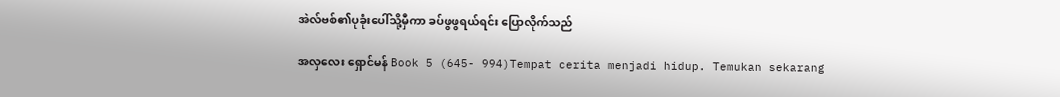အဲလ်ဗစ်၏ပုခုံးပေါ်သို့မှီကာ ခပ်ဖွဖွရယ်ရင်း ပြောလိုက်သည်

အလှလေး ရှောင်မန် Book 5 (645- 994)Tempat cerita menjadi hidup. Temukan sekarang